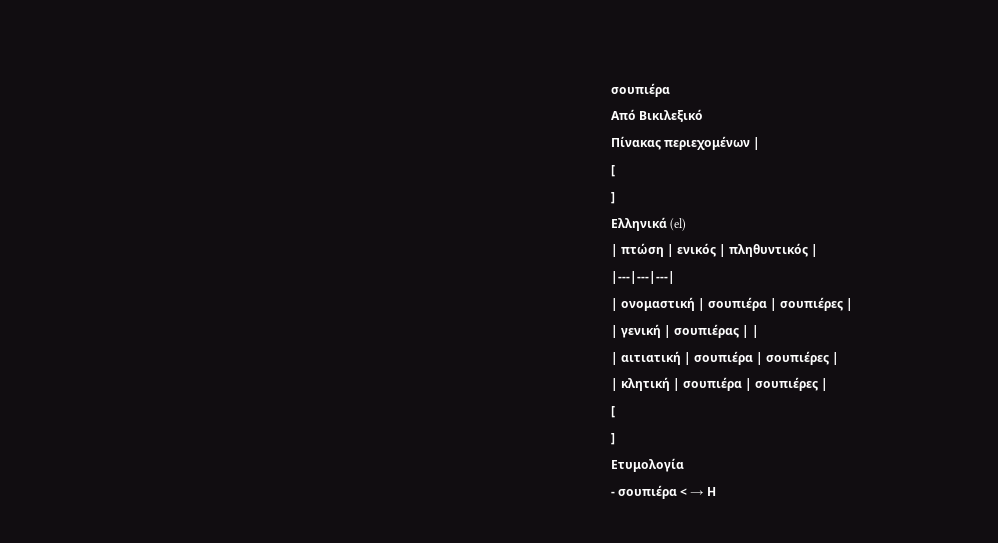σουπιέρα
Από Βικιλεξικό
Πίνακας περιεχομένων |
[
]
Ελληνικά (el)
| πτώση | ενικός | πληθυντικός |
|---|---|---|
| ονομαστική | σουπιέρα | σουπιέρες |
| γενική | σουπιέρας | |
| αιτιατική | σουπιέρα | σουπιέρες |
| κλητική | σουπιέρα | σουπιέρες |
[
]
Ετυμολογία
- σουπιέρα < → Η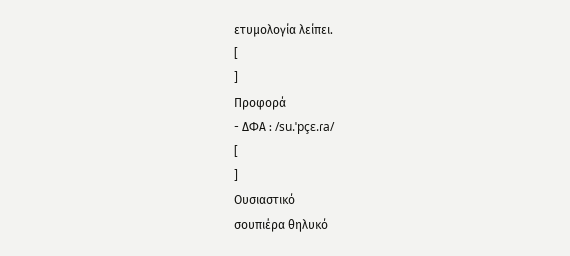ετυμολογία λείπει.
[
]
Προφορά
- ΔΦΑ : /su.ˈpçɛ.ɾa/
[
]
Ουσιαστικό
σουπιέρα θηλυκό